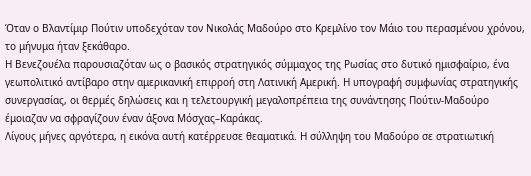Όταν ο Βλαντίμιρ Πούτιν υποδεχόταν τον Νικολάς Μαδούρο στο Κρεμλίνο τον Μάιο του περασμένου χρόνου, το μήνυμα ήταν ξεκάθαρο.
Η Βενεζουέλα παρουσιαζόταν ως ο βασικός στρατηγικός σύμμαχος της Ρωσίας στο δυτικό ημισφαίριο, ένα γεωπολιτικό αντίβαρο στην αμερικανική επιρροή στη Λατινική Αμερική. Η υπογραφή συμφωνίας στρατηγικής συνεργασίας, οι θερμές δηλώσεις και η τελετουργική μεγαλοπρέπεια της συνάντησης Πούτιν-Μαδούρο έμοιαζαν να σφραγίζουν έναν άξονα Μόσχας–Καράκας.
Λίγους μήνες αργότερα, η εικόνα αυτή κατέρρευσε θεαματικά. Η σύλληψη του Μαδούρο σε στρατιωτική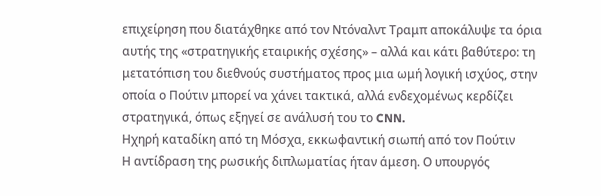επιχείρηση που διατάχθηκε από τον Ντόναλντ Τραμπ αποκάλυψε τα όρια αυτής της «στρατηγικής εταιρικής σχέσης» – αλλά και κάτι βαθύτερο: τη μετατόπιση του διεθνούς συστήματος προς μια ωμή λογική ισχύος, στην οποία ο Πούτιν μπορεί να χάνει τακτικά, αλλά ενδεχομένως κερδίζει στρατηγικά, όπως εξηγεί σε ανάλυσή του το CNN.
Ηχηρή καταδίκη από τη Μόσχα, εκκωφαντική σιωπή από τον Πούτιν
Η αντίδραση της ρωσικής διπλωματίας ήταν άμεση. Ο υπουργός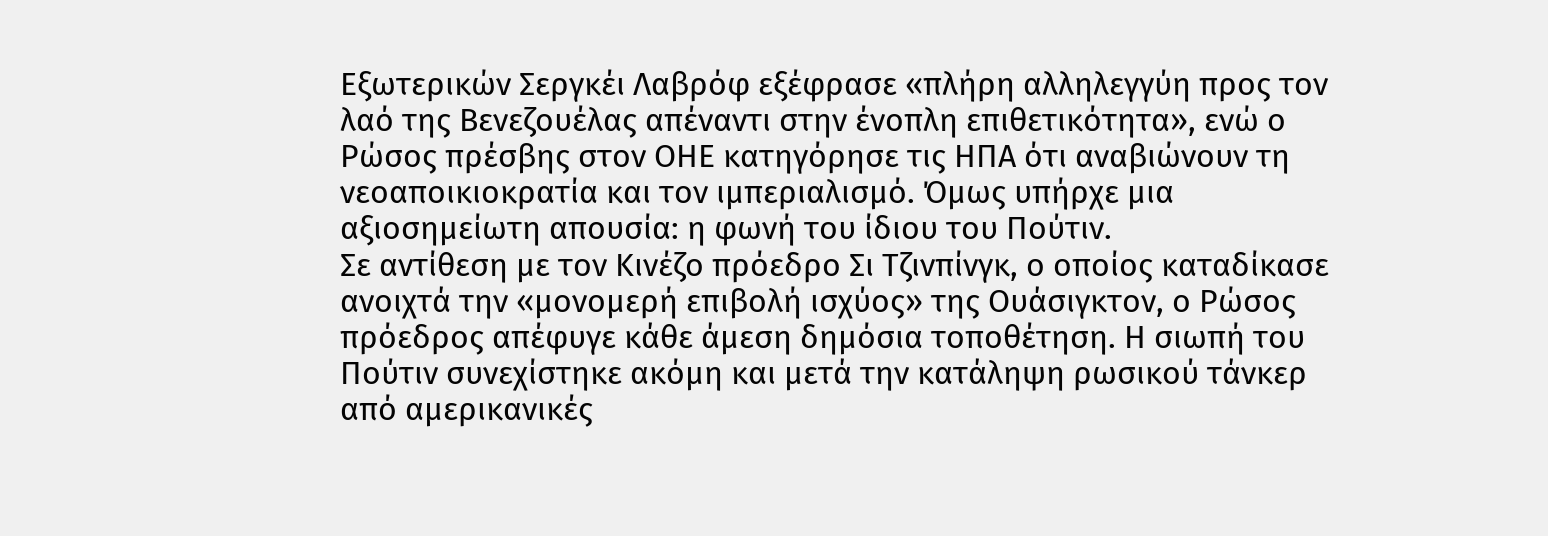Εξωτερικών Σεργκέι Λαβρόφ εξέφρασε «πλήρη αλληλεγγύη προς τον λαό της Βενεζουέλας απέναντι στην ένοπλη επιθετικότητα», ενώ ο Ρώσος πρέσβης στον ΟΗΕ κατηγόρησε τις ΗΠΑ ότι αναβιώνουν τη νεοαποικιοκρατία και τον ιμπεριαλισμό. Όμως υπήρχε μια αξιοσημείωτη απουσία: η φωνή του ίδιου του Πούτιν.
Σε αντίθεση με τον Κινέζο πρόεδρο Σι Τζινπίνγκ, ο οποίος καταδίκασε ανοιχτά την «μονομερή επιβολή ισχύος» της Ουάσιγκτον, ο Ρώσος πρόεδρος απέφυγε κάθε άμεση δημόσια τοποθέτηση. Η σιωπή του Πούτιν συνεχίστηκε ακόμη και μετά την κατάληψη ρωσικού τάνκερ από αμερικανικές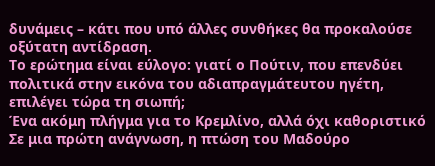δυνάμεις – κάτι που υπό άλλες συνθήκες θα προκαλούσε οξύτατη αντίδραση.
Το ερώτημα είναι εύλογο: γιατί ο Πούτιν, που επενδύει πολιτικά στην εικόνα του αδιαπραγμάτευτου ηγέτη, επιλέγει τώρα τη σιωπή;
Ένα ακόμη πλήγμα για το Κρεμλίνο, αλλά όχι καθοριστικό
Σε μια πρώτη ανάγνωση, η πτώση του Μαδούρο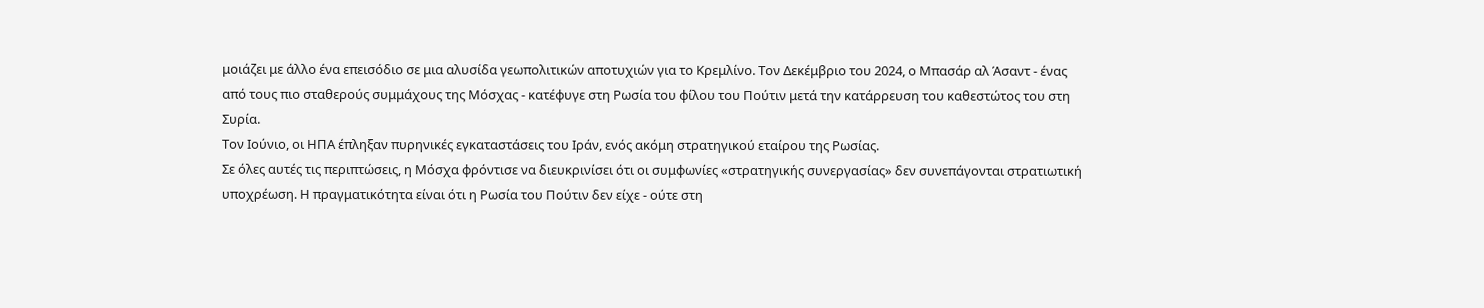μοιάζει με άλλο ένα επεισόδιο σε μια αλυσίδα γεωπολιτικών αποτυχιών για το Κρεμλίνο. Τον Δεκέμβριο του 2024, ο Μπασάρ αλ Άσαντ - ένας από τους πιο σταθερούς συμμάχους της Μόσχας - κατέφυγε στη Ρωσία του φίλου του Πούτιν μετά την κατάρρευση του καθεστώτος του στη Συρία.
Τον Ιούνιο, οι ΗΠΑ έπληξαν πυρηνικές εγκαταστάσεις του Ιράν, ενός ακόμη στρατηγικού εταίρου της Ρωσίας.
Σε όλες αυτές τις περιπτώσεις, η Μόσχα φρόντισε να διευκρινίσει ότι οι συμφωνίες «στρατηγικής συνεργασίας» δεν συνεπάγονται στρατιωτική υποχρέωση. Η πραγματικότητα είναι ότι η Ρωσία του Πούτιν δεν είχε - ούτε στη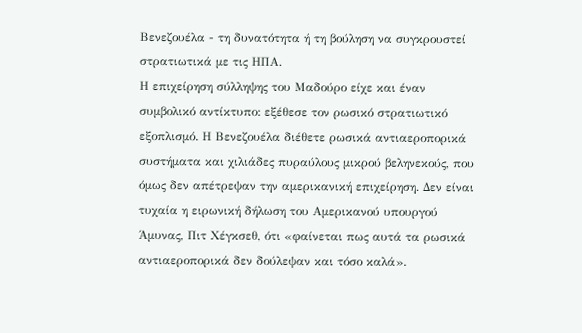Βενεζουέλα - τη δυνατότητα ή τη βούληση να συγκρουστεί στρατιωτικά με τις ΗΠΑ.
Η επιχείρηση σύλληψης του Μαδούρο είχε και έναν συμβολικό αντίκτυπο: εξέθεσε τον ρωσικό στρατιωτικό εξοπλισμό. Η Βενεζουέλα διέθετε ρωσικά αντιαεροπορικά συστήματα και χιλιάδες πυραύλους μικρού βεληνεκούς, που όμως δεν απέτρεψαν την αμερικανική επιχείρηση. Δεν είναι τυχαία η ειρωνική δήλωση του Αμερικανού υπουργού Άμυνας, Πιτ Χέγκσεθ, ότι «φαίνεται πως αυτά τα ρωσικά αντιαεροπορικά δεν δούλεψαν και τόσο καλά».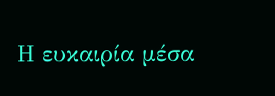Η ευκαιρία μέσα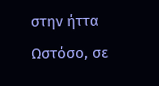στην ήττα
Ωστόσο, σε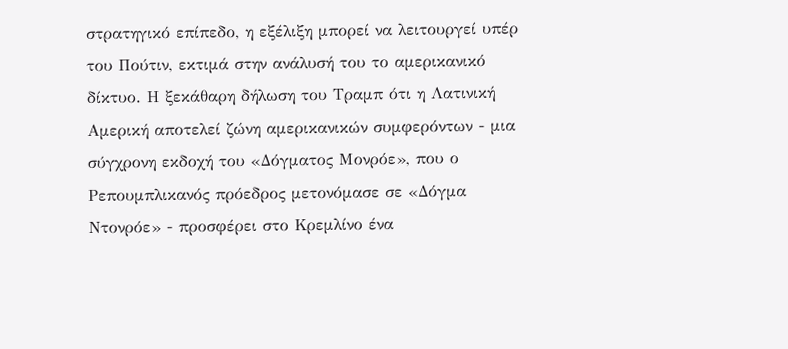στρατηγικό επίπεδο, η εξέλιξη μπορεί να λειτουργεί υπέρ του Πούτιν, εκτιμά στην ανάλυσή του το αμερικανικό δίκτυο. Η ξεκάθαρη δήλωση του Τραμπ ότι η Λατινική Αμερική αποτελεί ζώνη αμερικανικών συμφερόντων - μια σύγχρονη εκδοχή του «Δόγματος Μονρόε», που ο Ρεπουμπλικανός πρόεδρος μετονόμασε σε «Δόγμα Ντονρόε» - προσφέρει στο Κρεμλίνο ένα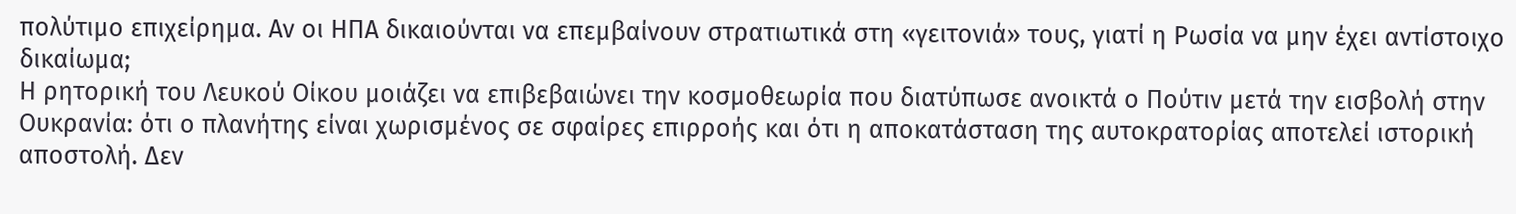πολύτιμο επιχείρημα. Αν οι ΗΠΑ δικαιούνται να επεμβαίνουν στρατιωτικά στη «γειτονιά» τους, γιατί η Ρωσία να μην έχει αντίστοιχο δικαίωμα;
Η ρητορική του Λευκού Οίκου μοιάζει να επιβεβαιώνει την κοσμοθεωρία που διατύπωσε ανοικτά ο Πούτιν μετά την εισβολή στην Ουκρανία: ότι ο πλανήτης είναι χωρισμένος σε σφαίρες επιρροής και ότι η αποκατάσταση της αυτοκρατορίας αποτελεί ιστορική αποστολή. Δεν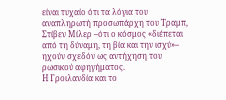είναι τυχαίο ότι τα λόγια του αναπληρωτή προσωπάρχη του Τραμπ, Στίβεν Μίλερ –ότι ο κόσμος «διέπεται από τη δύναμη, τη βία και την ισχύ»– ηχούν σχεδόν ως αντήχηση του ρωσικού αφηγήματος.
Η Γροιλανδία και το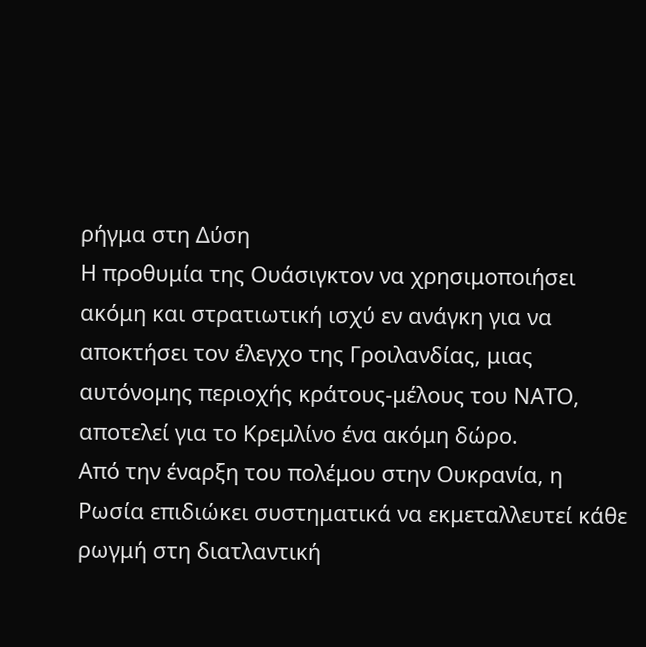ρήγμα στη Δύση
Η προθυμία της Ουάσιγκτον να χρησιμοποιήσει ακόμη και στρατιωτική ισχύ εν ανάγκη για να αποκτήσει τον έλεγχο της Γροιλανδίας, μιας αυτόνομης περιοχής κράτους-μέλους του ΝΑΤΟ, αποτελεί για το Κρεμλίνο ένα ακόμη δώρο.
Από την έναρξη του πολέμου στην Ουκρανία, η Ρωσία επιδιώκει συστηματικά να εκμεταλλευτεί κάθε ρωγμή στη διατλαντική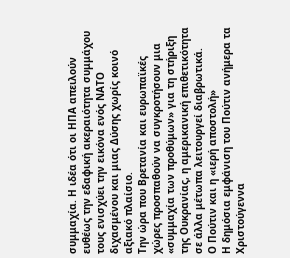συμμαχία. Η ιδέα ότι οι ΗΠΑ απειλούν ευθέως την εδαφική ακεραιότητα συμμάχου τους ενισχύει την εικόνα ενός ΝΑΤΟ διχασμένου και μιας Δύσης χωρίς κοινό αξιακό πλαίσιο.
Την ώρα που Βρετανία και ευρωπαϊκές χώρες προσπαθούν να συγκροτήσουν μια «συμμαχία των προθύμων» για τη στήριξη της Ουκρανίας, η αμερικανική επιθετικότητα σε άλλα μέτωπα λειτουργεί διαβρωτικά.
Ο Πούτιν και η «ιερή αποστολή»
Η δημόσια εμφάνιση του Πούτιν ανήμερα τα Χριστούγεννα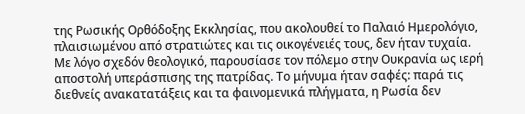της Ρωσικής Ορθόδοξης Εκκλησίας, που ακολουθεί το Παλαιό Ημερολόγιο, πλαισιωμένου από στρατιώτες και τις οικογένειές τους, δεν ήταν τυχαία.
Με λόγο σχεδόν θεολογικό, παρουσίασε τον πόλεμο στην Ουκρανία ως ιερή αποστολή υπεράσπισης της πατρίδας. Το μήνυμα ήταν σαφές: παρά τις διεθνείς ανακατατάξεις και τα φαινομενικά πλήγματα, η Ρωσία δεν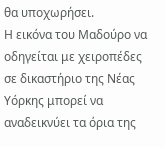θα υποχωρήσει.
Η εικόνα του Μαδούρο να οδηγείται με χειροπέδες σε δικαστήριο της Νέας Υόρκης μπορεί να αναδεικνύει τα όρια της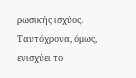ρωσικής ισχύος. Ταυτόχρονα, όμως, ενισχύει το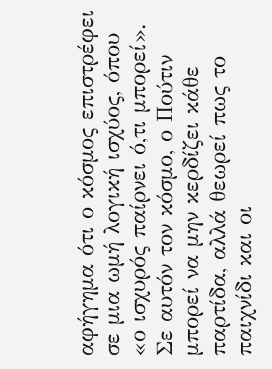αφήγημα ότι ο κόσμος επιστρέφει σε μια ωμή λογική ισχύος, όπου «ο ισχυρός παίρνει ό,τι μπορεί».
Σε αυτόν τον κόσμο, ο Πούτιν μπορεί να μην κερδίζει κάθε παρτίδα, αλλά θεωρεί πως το παιχνίδι και οι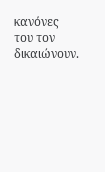κανόνες του τον δικαιώνουν.